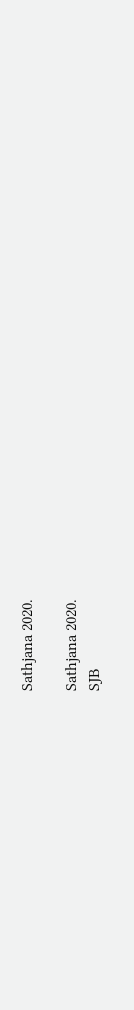Sathjana 2020.

Sathjana 2020.
SJB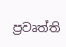ප්‍රවෘත්ති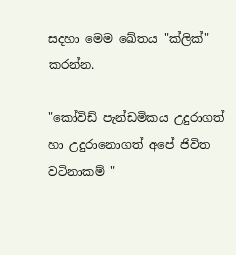සදහා මෙම ඛේතය "ක්ලික්" කරන්න.

"කෝවිඩ් පැන්ඩමිකය උදුරාගත් හා උදුරානොගත් අපේ ජිවිත වටිනාකම් "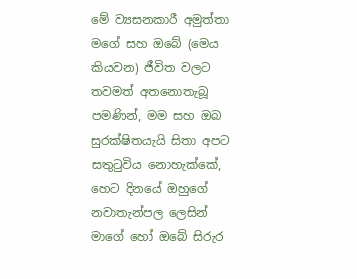මේ ව්‍යසනකාරී අමුත්තා මගේ සහ ඔබේ (මෙය කියවන) ජීවිත වලට තවමත් අතනොතැබූ පමණින්, මම සහ ඔබ සුරක්ෂිතයැයි සිතා අපට සතුටුවිය නොහැක්කේ,  හෙට දිනයේ ඔහුගේ නවාතැන්පල ලෙසින්  මාගේ හෝ ඔබේ සිරුර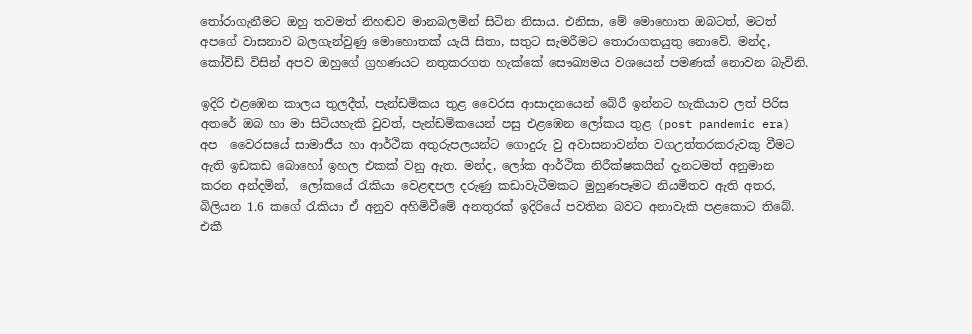තෝරාගැනීමට ඔහු තවමත් නිහඬව මානබලමින් සිටින නිසාය. එනිසා, මේ මොහොත ඔබ‍ටත්, මටත් අපගේ වාසනාව බලගැන්වුණු මොහොතක් යැයි සිතා, සතුට සැමරීමට තොරාගතයුතු නොවේ. මන්ද, කෝවිඩ් විසින් අපව ඔහුගේ ග්‍රහණයට නතුකරගත හැක්කේ සෞඛ්‍යමය වශයෙන් පමණක් නොවන බැවිනි.

ඉදිරි එළඹෙන කාලය තුලදීත්, පැන්ඩමිකය තුළ වෛරස ආසාදනයෙන් බේරී ඉන්නට හැකියාව ලත් පිරිස අතරේ ඔබ හා මා සිටියහැකි වුවත්, පැන්ඩමිකයෙන් පසු එළඹෙන ලෝකය තුළ (post pandemic era) අප  වෛරසයේ සාමාජීය හා ආර්ථික අතුරුපලයන්ට ගොදුරු වු අවාසනාවන්ත වගඋත්තරකරුවකු වීමට ඇති ඉඩකඩ බොහෝ ඉහල එකක් වනු ඇත. මන්ද, ලෝක ආර්ථික නිරීක්ෂකයින් දැනටමත් අනුමාන කරන අන්දමින්,  ලෝකයේ රැකියා වෙළඳපල දරුණු කඩාවැටීමකට මුහුණපෑමට නියමිතව ඇති අතර, බිලියන 1.6 කගේ රැකියා ඒ අනුව අහිමිවීමේ අනතුරක් ඉදිරියේ පවතින බවට අනාවැකි පළකොට තිබේ. එකී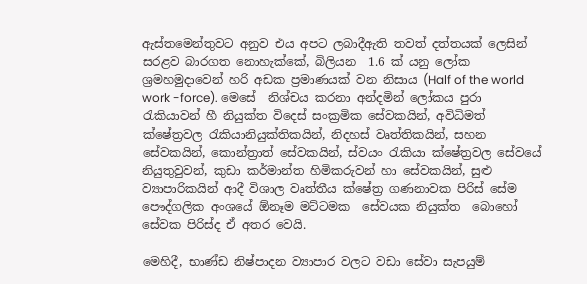ඇස්තමෙන්තුවට අනුව එය අපට ලබාදීඇති තවත් දත්තයක් ලෙසින්  සරළව බාරගත නොහැක්කේ, බිලියන  1.6 ක්‌ යනු ලෝක ශ්‍රමහමුදාවෙන් හරි අඩක ප්‍රමාණයක්‌ වන නිසාය (Half of the world work -force). මෙසේ  නිශ්චය කරනා අන්දමින් ලෝකය පුරා රැකියාවන් හී නියුක්ත විදෙස් සංක්‍රමික සේවකයින්, අවිධිමත් ක්ෂේත්‍රවල රැකියානියුක්තිකයින්, නිදහස් වෘත්තිකයින්, සහන සේවකයින්, කොන්ත්‍රාත් සේවකයින්, ස්‌වයං රැකියා ක්ෂේත්‍රවල සේවයේ නියුතුවුවන්, කුඩා කර්මාන්ත හිමිකරුවන් හා සේවකයින්, සුළු ව්‍යාපාරිකයින් ආදී විශාල වෘත්තීය ක්ෂේත්‍ර ගණනාවක පිරිස් සේම  පෞද්ගලික අංශයේ ඕනෑම මට්ටමක  සේවයක නියුක්ත  බොහෝ සේවක පිරිස්ද ඒ අතර වෙයි.

මෙහිදී, භාණ්ඩ නිෂ්පාදන ව්‍යාපාර වලට වඩා සේවා සැපයුම්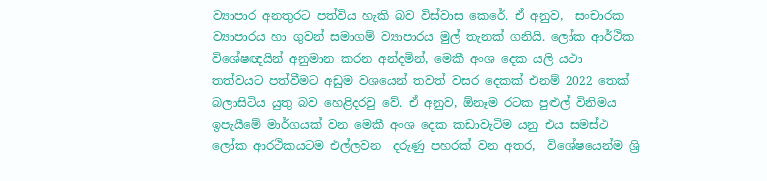ව්‍යාපාර අනතුරට පත්විය හැකි බව විස්වාස කෙරේ. ඒ අනුව,  සංචාරක ව්‍යාපාරය හා ගුවන් සමාගම් ව්‍යාපාරය මුල් තැනක් ගනියි. ලෝක ආර්ථික විශේෂඥයින් අනුමාන කරන අන්දමින්, මෙකී අංශ දෙක යලි යථා  තත්වයට පත්වීමට අඩුම වශයෙන් තවත් වසර දෙකක් එනම් 2022 තෙක් බලාසිටිය යුතු බව හෙළිදරවු වේ. ඒ අනුව, ඕනෑම රටක පුළුල් විනිමය ඉපැයීමේ මාර්ගයක්‌ වන මෙකී අංශ දෙක කඩාවැටිම යනු එය සමස්ථ ලෝක ආරථිකයටම එල්ලවන  දරුණු පහරක් වන අතර,  විශේෂයෙන්ම ශ්‍රි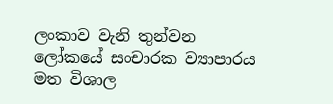ලංකාව වැනි තුන්වන ලෝකයේ සංචාරක ව්‍යාපාරය මත විශාල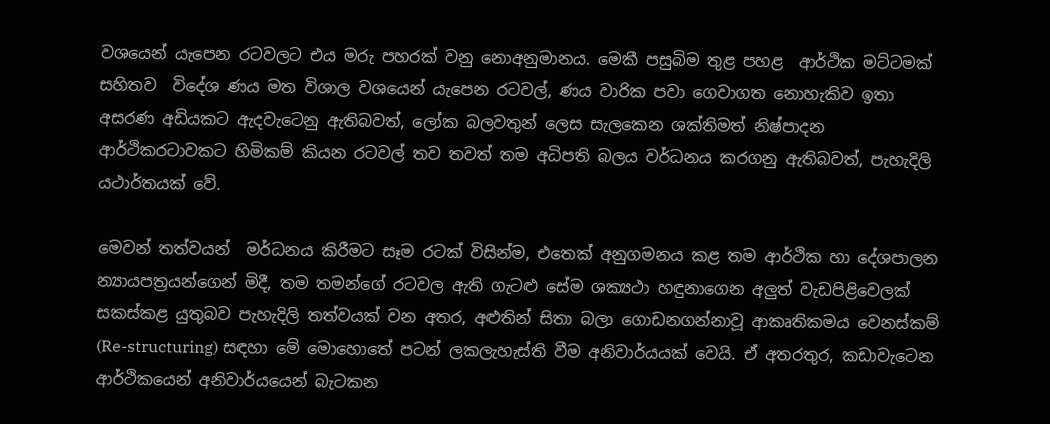වශයෙන් යැපෙන රටවලට එය මරු පහරක් වනු නොඅනුමානය. මෙකී පසුබිම තුළ පහළ  ආර්ථික මට්ටමක්  සහිතව  විදේශ ණය මත විශාල වශයෙන් යැපෙන රටවල්, ණය වාරික පවා ගෙවාගත නොහැකිව ඉතා අසරණ අඩියකට ඇදවැටෙනු ඇතිබවත්, ලෝක බලවතුන් ලෙස සැලකෙන ශක්තිමත් නිෂ්පාදන ආර්ථිකරටාවකට හිමිකම් කියන රටවල් තව තවත් තම අධිපති බලය වර්ධනය කරගනු ඇතිබවත්, පැහැදිලි යථාර්තයක්‌ වේ.

මෙවන් තත්වයන්  මර්ධනය කිරීමට සෑම රටක් විසින්ම, එතෙක් අනුගමනය කළ තම ආර්ථික හා දේශපාලන න්‍යායපත්‍රයන්ගෙන් මිදී, තම තමන්ගේ රටවල ඇති ගැටළු සේම ශක්‍යථා හඳුනාගෙන අලුත් වැඩපිළිවෙලක් සකස්කළ යුතුබව පැහැදිලි තත්වයක්‌ වන අතර, අළුතින් සිතා බලා ගොඩනගන්නාවූ ආකෘතිකමය වෙනස්කම් (Re-structuring) සඳහා මේ මොහොතේ පටන් ලකලැහැස්ති වීම අනිවාර්යයක් වෙයි. ඒ අතරතුර, කඩාවැටෙන ආර්ථිකයෙන් අනිවාර්යයෙන් බැටකන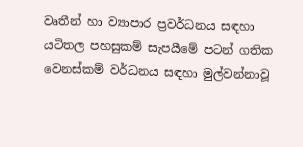වෘතීන් හා ව්‍යාපාර ප්‍රවර්ධනය සඳහා  යටිතල පහසුකම් සැපයීමේ පටන් ගතික වෙනස්කම් වර්ධනය සඳහා මුල්වන්නාවූ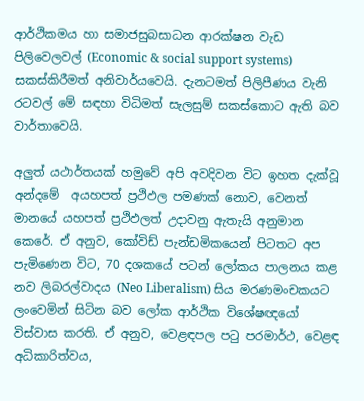ආර්ථිකමය හා සමාජසුබසාධන ආරක්ෂන වැඩ පිලිවෙලවල් (Economic & social support systems) සකස්කිරීමත් අනිවාර්යවෙයි. දැනටමත් පිලිපීණය වැනි රටවල් මේ සඳහා විධිමත් සැලසුම් සකස්කොට ඇති බව වාර්තාවෙයි.

අලුත් යථාර්තයක්‌ හමුවේ අපි අවදිවන විට ඉහත දැක්වූ අන්දමේ  අයහපත් ප්‍රථිඵල පමණක් නොව, වෙනත් මානයේ යහපත් ප්‍රථිඵලත් උදාවනු ඇතැයි අනුමාන කෙරේ. ඒ අනුව, කෝවිඩ් පැන්ඩමිකයෙන් පිටතට අප පැමිණෙන විට, 70 දශකයේ පටන් ලෝකය පාලනය කළ නව ලිබරල්වාදය (Neo Liberalism) සිය මරණමංචකයට ලංවෙමින් සිටින බව ලෝක ආර්ථික විශේෂඥයෝ විස්වාස කරති. ඒ අනුව, වෙළඳපල පටු පරමාර්ථ, වෙළඳ අධිකාරිත්වය,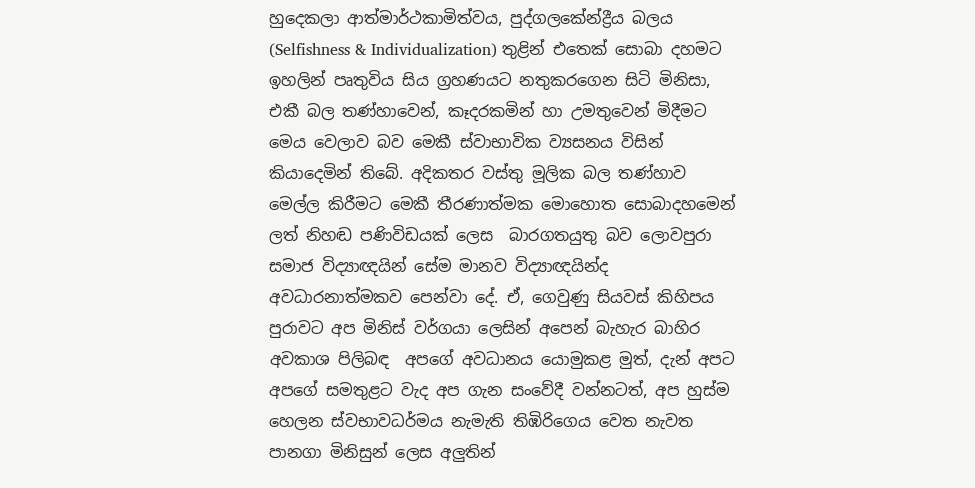හුදෙකලා ආත්මාර්ථකාමිත්වය, පුද්ගලකේන්ද්‍රීය බලය (Selfishness & Individualization) තුළින් එතෙක් සොබා දහමට ඉහලින් පෘතුවිය සිය ග්‍රහණයට නතුකරගෙන සිටි මිනිසා, එකී බල තණ්හාවෙන්, කෑදරකමින් හා උමතුවෙන් මිදීමට මෙය වෙලාව බව මෙකී ස්වාභාවික ව්‍යසනය විසින් කියාදෙමින් තිබේ. අදිකතර වස්තු මූලික බල තණ්හාව මෙල්ල කිරීමට මෙකී තීරණාත්මක මොහොත සොබාදහමෙන් ලත් නිහඬ පණිවිඩයක් ලෙස  බාරගතයුතු බව ලොවපුරා සමාජ විද්‍යාඥයින් සේම මානව විද්‍යාඥයින්ද  අවධාරනාත්මකව පෙන්වා දේ. ඒ, ගෙවුණු සියවස් කිහිපය පුරාවට අප මිනිස් වර්ගයා ලෙසින් අපෙන් බැහැර බාහිර අවකාශ පිලිබඳ  අපගේ අවධානය යොමුකළ මුත්, දැන් අපට  අපගේ සමතුළට වැද අප ගැන සංවේදී වන්නටත්, අප හුස්ම හෙලන ස්වභාවධර්මය නැමැති තිඹිරිගෙය වෙත නැවත පානගා මිනිසුන් ලෙස අලුතින්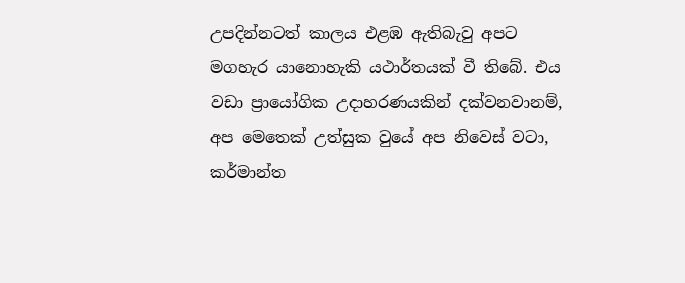උපදින්නටත් කාලය එළඹ ඇතිබැවු අපට මගහැර යානොහැකි යථාර්තයක්‌ වී තිබේ. එය වඩා ප්‍රායෝගික උදාහරණයකින් දක්වනවානම්, අප මෙතෙක් උත්සුක වුයේ අප නිවෙස් වටා, කර්මාන්ත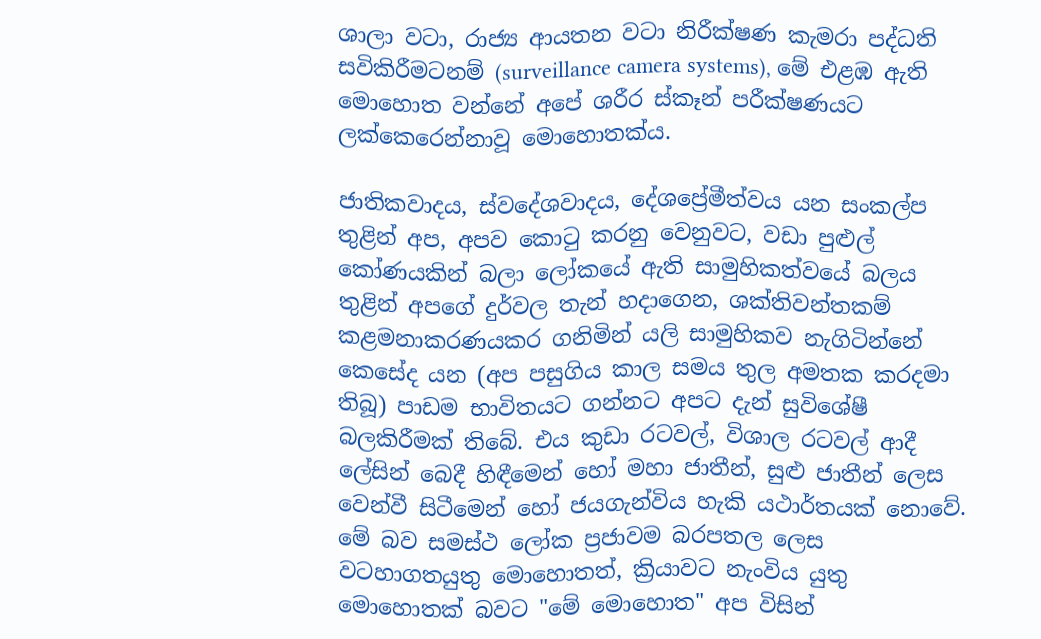ශාලා වටා, රාජ්‍ය ආයතන වටා නිරීක්ෂණ කැමරා පද්ධති සවිකිරීමටනම් (surveillance camera systems), මේ එළඹ ඇති මොහොත වන්නේ අපේ ශරීර ස්කෑන් පරීක්ෂණයට ලක්‌කෙරෙන්නාවූ මොහොතක්ය.

ජාතිකවාදය, ස්වදේශවාදය, දේශප්‍රේමීත්වය යන සංකල්ප තුළින් අප, අපව කොටු කරනු වෙනුවට, වඩා පුළුල් කෝණයකින් බලා ලෝකයේ ඇති සාමුහිකත්වයේ බලය තුළින් අපගේ දුර්වල තැන් හදාගෙන, ශක්තිවන්තකම් කළමනාකරණයකර ගනිමින් යලි සාමුහිකව නැගිටින්නේ කෙසේද යන (අප පසුගිය කාල සමය තුල අමතක කරදමා තිබූ) පාඩම භාවිතයට ගන්නට අපට දැන් සුවිශේෂී බලකිරීමක් තිබේ. එය කුඩා රටවල්, විශාල රටවල් ආදී ලේසින් බෙදී හිඳීමෙන් හෝ මහා ජාතීන්, සුළු ජාතීන් ලෙස වෙන්වී සිටීමෙන් හෝ ජයගැන්විය හැකි යථාර්තයක්‌ නොවේ. මේ බව සමස්ථ ලෝක ප්‍රජාවම බරපතල ලෙස වටහාගතයුතු මොහොතත්, ක්‍රියාවට නැංවිය යුතු මොහොතක්‌ බවට "මේ මොහොත" අප විසින්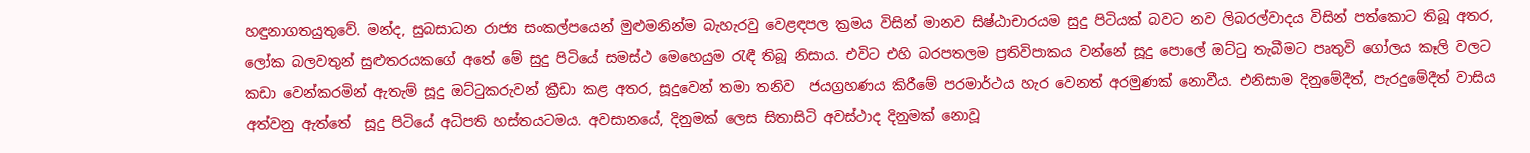හඳුනාගතයුතුවේ. මන්ද, සුබසාධන රාජ්‍ය සංකල්පයෙන් මුළුමනින්ම බැහැරවු වෙළඳපල ක්‍රමය විසින් මානව සිෂ්ඨාචාරයම සුදු පිටියක් බවට නව ලිබරල්වාදය විසින් පත්කොට තිබූ අතර, ලෝක බලවතුන් සුළුතරයකගේ අතේ මේ සුදු පිටියේ සමස්ථ මෙහෙයුම රැඳී තිබූ නිසාය. එවිට එහි බරපතලම ප්‍රතිවිපාකය වන්නේ සූදු පොලේ ඔට්ටු තැබීමට පෘතුවි ගෝලය කෑලි වලට කඩා වෙන්කරමින් ඇතැම් සූදු ඔට්ටුකරුවන් ක්‍රීඩා කළ අතර, සූදුවෙන් තමා තනිව  ජයග්‍රහණය කිරීමේ පරමාර්ථය හැර වෙනත් අරමුණක්‌ නොවීය. එනිසාම දිනුමේදීත්, පැරදුමේදීත් වාසිය අත්වනු ඇත්තේ  සූදු පිටියේ අධිපති හස්තයටමය. අවසානයේ, දිනුමක් ලෙස සිතාසිටි අවස්ථාද දිනුමක්‌ නොවූ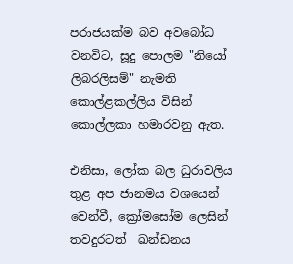පරාජයක්ම බව අවබෝධ වනවිට, සූදු පොලම "නියෝ ලිබරලිසම්" නැමති කොල්ළකල්ලිය විසින් කොල්ලකා හමාරවනු ඇත.

එනිසා, ලෝක බල ධුරාවලිය තුළ අප ජානමය වශයෙන් වෙන්වී, ක්‍රෝමසෝම ලෙසින් තවදුරටත්  ඛන්ඩනය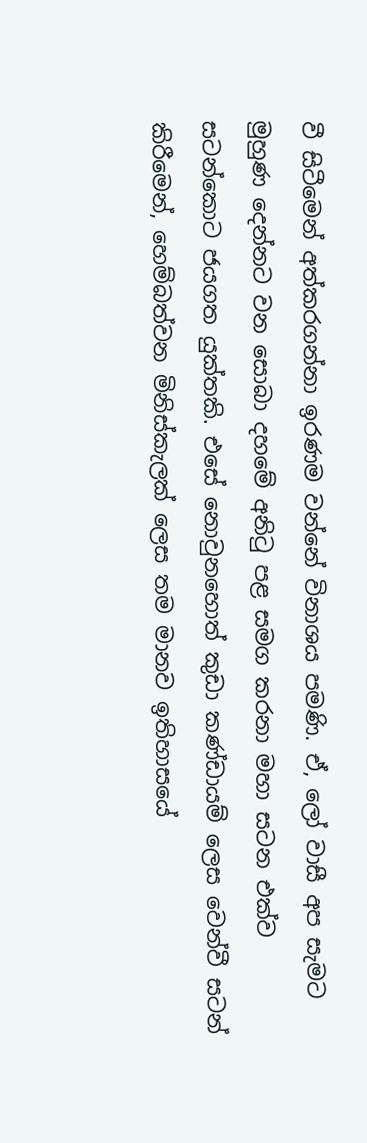වී සිටීමෙන් අත්කරගන්නා ඉරණම වන්නේ විනාශය පමණි. ඒ, ලෝ වාසී අප සැමට මුහුණ දෙන්නට වන සොබා දහමේ අනිටු පළ සමග කරනා මහා සටන එක්ව සටන්කොට ජයගත යුක්තකි. එසේ නොවුනහොත් කුඩා කණ්ඩායම් ලෙස වෙන්වී සටන් කිරීමෙන්, හෙම්බත්වන මිනිස්කැලක් ලෙස තම මානව ඉතිහාසයේ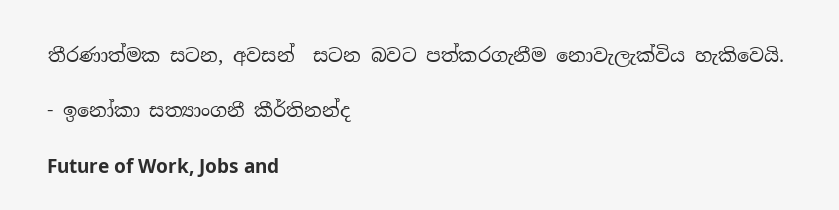තීරණාත්මක සටන, අවසන්  සටන බවට පත්කරගැනීම නොවැලැක්විය හැකිවෙයි.

- ඉනෝකා සත්‍යාංගනී කීර්තිනන්ද

Future of Work, Jobs and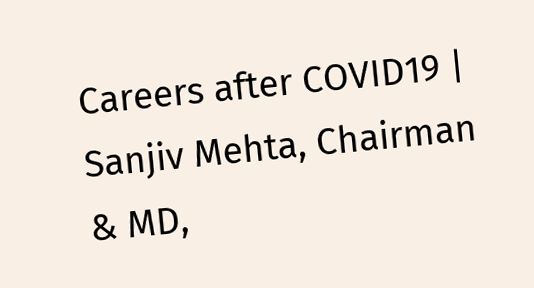Careers after COVID19 |
Sanjiv Mehta, Chairman & MD,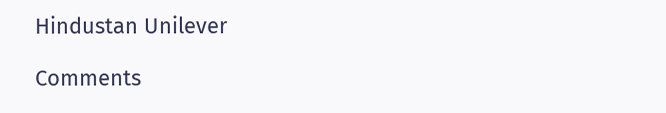Hindustan Unilever

Comments